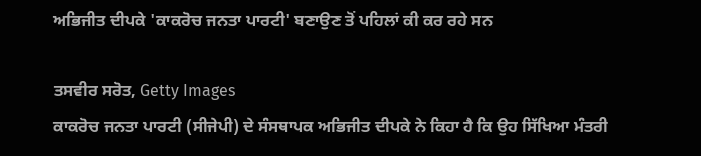ਅਭਿਜੀਤ ਦੀਪਕੇ 'ਕਾਕਰੋਚ ਜਨਤਾ ਪਾਰਟੀ' ਬਣਾਉਣ ਤੋਂ ਪਹਿਲਾਂ ਕੀ ਕਰ ਰਹੇ ਸਨ

ਤਸਵੀਰ ਸਰੋਤ, Getty Images
ਕਾਕਰੋਚ ਜਨਤਾ ਪਾਰਟੀ (ਸੀਜੇਪੀ) ਦੇ ਸੰਸਥਾਪਕ ਅਭਿਜੀਤ ਦੀਪਕੇ ਨੇ ਕਿਹਾ ਹੈ ਕਿ ਉਹ ਸਿੱਖਿਆ ਮੰਤਰੀ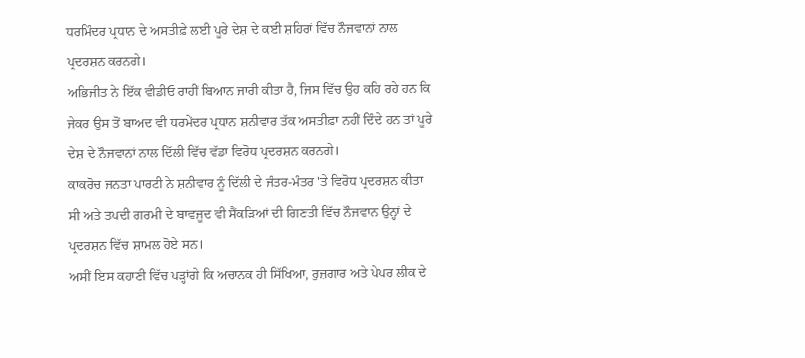ਧਰਮਿੰਦਰ ਪ੍ਰਧਾਨ ਦੇ ਅਸਤੀਫ਼ੇ ਲਈ ਪੂਰੇ ਦੇਸ਼ ਦੇ ਕਈ ਸ਼ਹਿਰਾਂ ਵਿੱਚ ਨੌਜਵਾਨਾਂ ਨਾਲ ਪ੍ਰਦਰਸ਼ਨ ਕਰਨਗੇ।
ਅਭਿਜੀਤ ਨੇ ਇੱਕ ਵੀਡੀਓ ਰਾਹੀਂ ਬਿਆਨ ਜਾਰੀ ਕੀਤਾ ਹੈ, ਜਿਸ ਵਿੱਚ ਉਹ ਕਹਿ ਰਹੇ ਹਨ ਕਿ ਜੇਕਰ ਉਸ ਤੋਂ ਬਾਅਦ ਵੀ ਧਰਮੇਂਦਰ ਪ੍ਰਧਾਨ ਸ਼ਨੀਵਾਰ ਤੱਕ ਅਸਤੀਫ਼ਾ ਨਹੀਂ ਦਿੰਦੇ ਹਨ ਤਾਂ ਪੂਰੇ ਦੇਸ਼ ਦੇ ਨੌਜਵਾਨਾਂ ਨਾਲ ਦਿੱਲੀ ਵਿੱਚ ਵੱਡਾ ਵਿਰੋਧ ਪ੍ਰਦਰਸ਼ਨ ਕਰਨਗੇ।
ਕਾਕਰੋਚ ਜਨਤਾ ਪਾਰਟੀ ਨੇ ਸ਼ਨੀਵਾਰ ਨੂੰ ਦਿੱਲੀ ਦੇ ਜੰਤਰ-ਮੰਤਰ 'ਤੇ ਵਿਰੋਧ ਪ੍ਰਦਰਸ਼ਨ ਕੀਤਾ ਸੀ ਅਤੇ ਤਪਦੀ ਗਰਮੀ ਦੇ ਬਾਵਜੂਦ ਵੀ ਸੈਂਕੜਿਆਂ ਦੀ ਗਿਣਤੀ ਵਿੱਚ ਨੌਜਵਾਨ ਉਨ੍ਹਾਂ ਦੇ ਪ੍ਰਦਰਸ਼ਨ ਵਿੱਚ ਸ਼ਾਮਲ ਹੋਏ ਸਨ।
ਅਸੀਂ ਇਸ ਕਹਾਣੀ ਵਿੱਚ ਪੜ੍ਹਾਂਗੇ ਕਿ ਅਚਾਨਕ ਹੀ ਸਿੱਖਿਆ, ਰੁਜ਼ਗਾਰ ਅਤੇ ਪੇਪਰ ਲੀਕ ਦੇ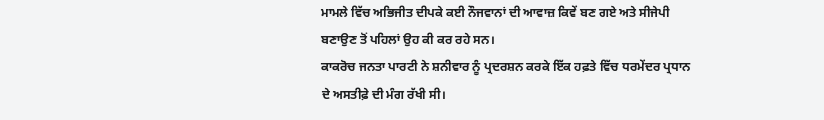ਮਾਮਲੇ ਵਿੱਚ ਅਭਿਜੀਤ ਦੀਪਕੇ ਕਈ ਨੌਜਵਾਨਾਂ ਦੀ ਆਵਾਜ਼ ਕਿਵੇਂ ਬਣ ਗਏ ਅਤੇ ਸੀਜੇਪੀ ਬਣਾਉਣ ਤੋਂ ਪਹਿਲਾਂ ਉਹ ਕੀ ਕਰ ਰਹੇ ਸਨ।
ਕਾਕਰੋਚ ਜਨਤਾ ਪਾਰਟੀ ਨੇ ਸ਼ਨੀਵਾਰ ਨੂੰ ਪ੍ਰਦਰਸ਼ਨ ਕਰਕੇ ਇੱਕ ਹਫ਼ਤੇ ਵਿੱਚ ਧਰਮੇਂਦਰ ਪ੍ਰਧਾਨ ਦੇ ਅਸਤੀਫ਼ੇ ਦੀ ਮੰਗ ਰੱਖੀ ਸੀ।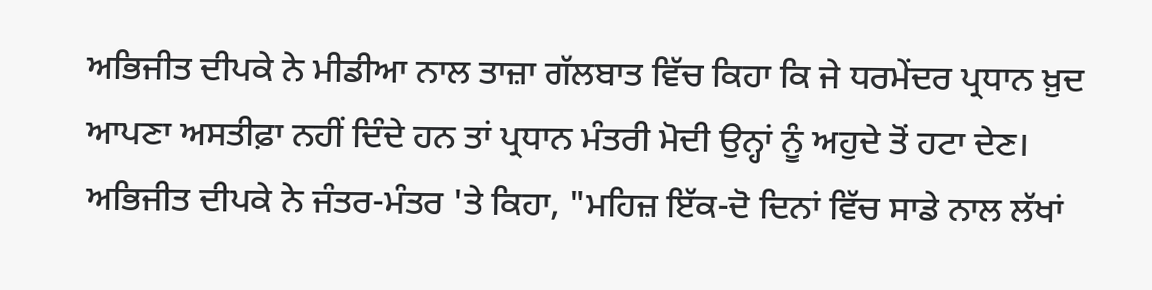ਅਭਿਜੀਤ ਦੀਪਕੇ ਨੇ ਮੀਡੀਆ ਨਾਲ ਤਾਜ਼ਾ ਗੱਲਬਾਤ ਵਿੱਚ ਕਿਹਾ ਕਿ ਜੇ ਧਰਮੇਂਦਰ ਪ੍ਰਧਾਨ ਖ਼ੁਦ ਆਪਣਾ ਅਸਤੀਫ਼ਾ ਨਹੀਂ ਦਿੰਦੇ ਹਨ ਤਾਂ ਪ੍ਰਧਾਨ ਮੰਤਰੀ ਮੋਦੀ ਉਨ੍ਹਾਂ ਨੂੰ ਅਹੁਦੇ ਤੋਂ ਹਟਾ ਦੇਣ।
ਅਭਿਜੀਤ ਦੀਪਕੇ ਨੇ ਜੰਤਰ-ਮੰਤਰ 'ਤੇ ਕਿਹਾ, "ਮਹਿਜ਼ ਇੱਕ-ਦੋ ਦਿਨਾਂ ਵਿੱਚ ਸਾਡੇ ਨਾਲ ਲੱਖਾਂ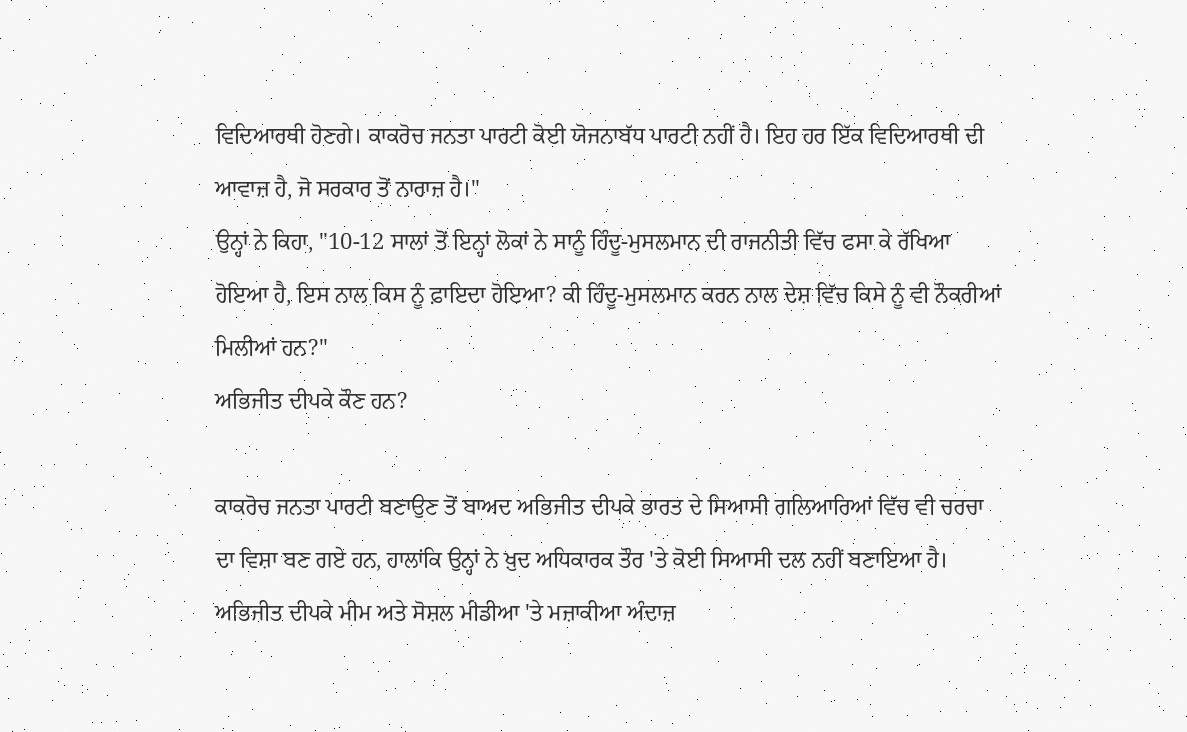ਵਿਦਿਆਰਥੀ ਹੋਣਗੇ। ਕਾਕਰੋਚ ਜਨਤਾ ਪਾਰਟੀ ਕੋਈ ਯੋਜਨਾਬੱਧ ਪਾਰਟੀ ਨਹੀਂ ਹੈ। ਇਹ ਹਰ ਇੱਕ ਵਿਦਿਆਰਥੀ ਦੀ ਆਵਾਜ਼ ਹੈ, ਜੋ ਸਰਕਾਰ ਤੋਂ ਨਾਰਾਜ਼ ਹੈ।"
ਉਨ੍ਹਾਂ ਨੇ ਕਿਹਾ, "10-12 ਸਾਲਾਂ ਤੋਂ ਇਨ੍ਹਾਂ ਲੋਕਾਂ ਨੇ ਸਾਨੂੰ ਹਿੰਦੂ-ਮੁਸਲਮਾਨ ਦੀ ਰਾਜਨੀਤੀ ਵਿੱਚ ਫਸਾ ਕੇ ਰੱਖਿਆ ਹੋਇਆ ਹੈ, ਇਸ ਨਾਲ ਕਿਸ ਨੂੰ ਫ਼ਾਇਦਾ ਹੋਇਆ? ਕੀ ਹਿੰਦੂ-ਮੁਸਲਮਾਨ ਕਰਨ ਨਾਲ ਦੇਸ਼ ਵਿੱਚ ਕਿਸੇ ਨੂੰ ਵੀ ਨੌਕਰੀਆਂ ਮਿਲੀਆਂ ਹਨ?"
ਅਭਿਜੀਤ ਦੀਪਕੇ ਕੌਣ ਹਨ?

ਕਾਕਰੋਚ ਜਨਤਾ ਪਾਰਟੀ ਬਣਾਉਣ ਤੋਂ ਬਾਅਦ ਅਭਿਜੀਤ ਦੀਪਕੇ ਭਾਰਤ ਦੇ ਸਿਆਸੀ ਗਲਿਆਰਿਆਂ ਵਿੱਚ ਵੀ ਚਰਚਾ ਦਾ ਵਿਸ਼ਾ ਬਣ ਗਏ ਹਨ, ਹਾਲਾਂਕਿ ਉਨ੍ਹਾਂ ਨੇ ਖ਼ੁਦ ਅਧਿਕਾਰਕ ਤੌਰ 'ਤੇ ਕੋਈ ਸਿਆਸੀ ਦਲ ਨਹੀਂ ਬਣਾਇਆ ਹੈ।
ਅਭਿਜੀਤ ਦੀਪਕੇ ਮੀਮ ਅਤੇ ਸੋਸ਼ਲ ਮੀਡੀਆ 'ਤੇ ਮਜ਼ਾਕੀਆ ਅੰਦਾਜ਼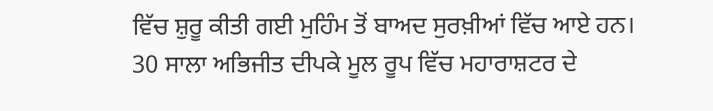ਵਿੱਚ ਸ਼ੁਰੂ ਕੀਤੀ ਗਈ ਮੁਹਿੰਮ ਤੋਂ ਬਾਅਦ ਸੁਰਖ਼ੀਆਂ ਵਿੱਚ ਆਏ ਹਨ।
30 ਸਾਲਾ ਅਭਿਜੀਤ ਦੀਪਕੇ ਮੂਲ ਰੂਪ ਵਿੱਚ ਮਹਾਰਾਸ਼ਟਰ ਦੇ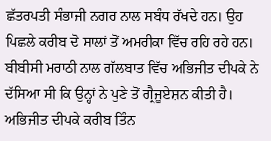ਛੱਤਰਪਤੀ ਸੰਭਾਜੀ ਨਗਰ ਨਾਲ ਸਬੰਧ ਰੱਖਦੇ ਹਨ। ਉਹ ਪਿਛਲੇ ਕਰੀਬ ਦੋ ਸਾਲਾਂ ਤੋਂ ਅਮਰੀਕਾ ਵਿੱਚ ਰਹਿ ਰਹੇ ਹਨ।
ਬੀਬੀਸੀ ਮਰਾਠੀ ਨਾਲ ਗੱਲਬਾਤ ਵਿੱਚ ਅਭਿਜੀਤ ਦੀਪਕੇ ਨੇ ਦੱਸਿਆ ਸੀ ਕਿ ਉਨ੍ਹਾਂ ਨੇ ਪੁਣੇ ਤੋਂ ਗ੍ਰੈਜੂਏਸ਼ਨ ਕੀਤੀ ਹੈ।
ਅਭਿਜੀਤ ਦੀਪਕੇ ਕਰੀਬ ਤਿੰਨ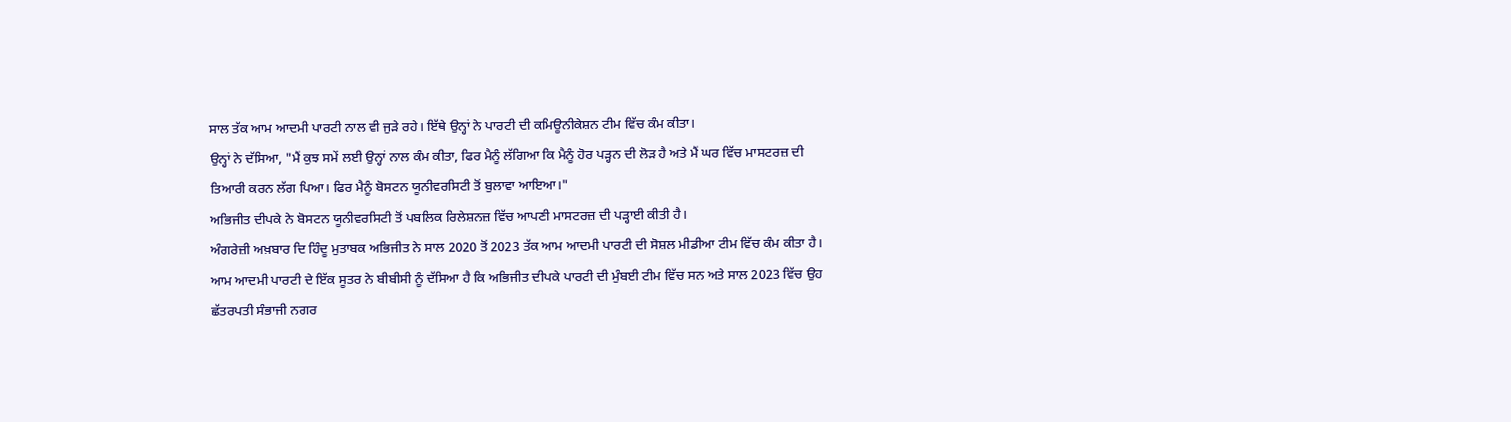ਸਾਲ ਤੱਕ ਆਮ ਆਦਮੀ ਪਾਰਟੀ ਨਾਲ ਵੀ ਜੁੜੇ ਰਹੇ। ਇੱਥੇ ਉਨ੍ਹਾਂ ਨੇ ਪਾਰਟੀ ਦੀ ਕਮਿਊਨੀਕੇਸ਼ਨ ਟੀਮ ਵਿੱਚ ਕੰਮ ਕੀਤਾ।
ਉਨ੍ਹਾਂ ਨੇ ਦੱਸਿਆ, "ਮੈਂ ਕੁਝ ਸਮੇਂ ਲਈ ਉਨ੍ਹਾਂ ਨਾਲ ਕੰਮ ਕੀਤਾ, ਫਿਰ ਮੈਨੂੰ ਲੱਗਿਆ ਕਿ ਮੈਨੂੰ ਹੋਰ ਪੜ੍ਹਨ ਦੀ ਲੋੜ ਹੈ ਅਤੇ ਮੈਂ ਘਰ ਵਿੱਚ ਮਾਸਟਰਜ਼ ਦੀ ਤਿਆਰੀ ਕਰਨ ਲੱਗ ਪਿਆ। ਫਿਰ ਮੈਨੂੰ ਬੋਸਟਨ ਯੂਨੀਵਰਸਿਟੀ ਤੋਂ ਬੁਲਾਵਾ ਆਇਆ।"
ਅਭਿਜੀਤ ਦੀਪਕੇ ਨੇ ਬੋਸਟਨ ਯੂਨੀਵਰਸਿਟੀ ਤੋਂ ਪਬਲਿਕ ਰਿਲੇਸ਼ਨਜ਼ ਵਿੱਚ ਆਪਣੀ ਮਾਸਟਰਜ਼ ਦੀ ਪੜ੍ਹਾਈ ਕੀਤੀ ਹੈ।
ਅੰਗਰੇਜ਼ੀ ਅਖ਼ਬਾਰ ਦਿ ਹਿੰਦੂ ਮੁਤਾਬਕ ਅਭਿਜੀਤ ਨੇ ਸਾਲ 2020 ਤੋਂ 2023 ਤੱਕ ਆਮ ਆਦਮੀ ਪਾਰਟੀ ਦੀ ਸੋਸ਼ਲ ਮੀਡੀਆ ਟੀਮ ਵਿੱਚ ਕੰਮ ਕੀਤਾ ਹੈ।
ਆਮ ਆਦਮੀ ਪਾਰਟੀ ਦੇ ਇੱਕ ਸੂਤਰ ਨੇ ਬੀਬੀਸੀ ਨੂੰ ਦੱਸਿਆ ਹੈ ਕਿ ਅਭਿਜੀਤ ਦੀਪਕੇ ਪਾਰਟੀ ਦੀ ਮੁੰਬਈ ਟੀਮ ਵਿੱਚ ਸਨ ਅਤੇ ਸਾਲ 2023 ਵਿੱਚ ਉਹ ਛੱਤਰਪਤੀ ਸੰਭਾਜੀ ਨਗਰ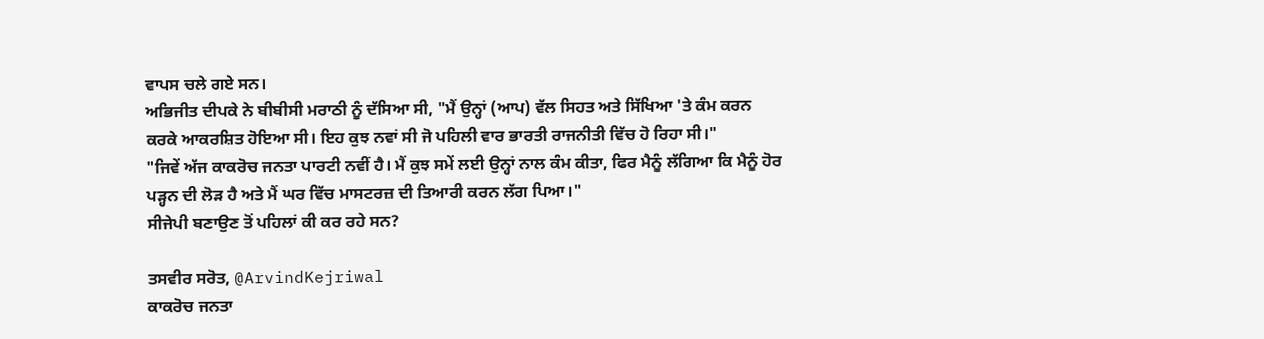ਵਾਪਸ ਚਲੇ ਗਏ ਸਨ।
ਅਭਿਜੀਤ ਦੀਪਕੇ ਨੇ ਬੀਬੀਸੀ ਮਰਾਠੀ ਨੂੰ ਦੱਸਿਆ ਸੀ, "ਮੈਂ ਉਨ੍ਹਾਂ (ਆਪ) ਵੱਲ ਸਿਹਤ ਅਤੇ ਸਿੱਖਿਆ 'ਤੇ ਕੰਮ ਕਰਨ ਕਰਕੇ ਆਕਰਸ਼ਿਤ ਹੋਇਆ ਸੀ। ਇਹ ਕੁਝ ਨਵਾਂ ਸੀ ਜੋ ਪਹਿਲੀ ਵਾਰ ਭਾਰਤੀ ਰਾਜਨੀਤੀ ਵਿੱਚ ਹੋ ਰਿਹਾ ਸੀ।"
"ਜਿਵੇਂ ਅੱਜ ਕਾਕਰੋਚ ਜਨਤਾ ਪਾਰਟੀ ਨਵੀਂ ਹੈ। ਮੈਂ ਕੁਝ ਸਮੇਂ ਲਈ ਉਨ੍ਹਾਂ ਨਾਲ ਕੰਮ ਕੀਤਾ, ਫਿਰ ਮੈਨੂੰ ਲੱਗਿਆ ਕਿ ਮੈਨੂੰ ਹੋਰ ਪੜ੍ਹਨ ਦੀ ਲੋੜ ਹੈ ਅਤੇ ਮੈਂ ਘਰ ਵਿੱਚ ਮਾਸਟਰਜ਼ ਦੀ ਤਿਆਰੀ ਕਰਨ ਲੱਗ ਪਿਆ।"
ਸੀਜੇਪੀ ਬਣਾਉਣ ਤੋਂ ਪਹਿਲਾਂ ਕੀ ਕਰ ਰਹੇ ਸਨ?

ਤਸਵੀਰ ਸਰੋਤ, @ArvindKejriwal
ਕਾਕਰੋਚ ਜਨਤਾ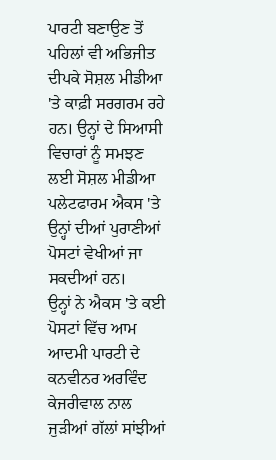ਪਾਰਟੀ ਬਣਾਉਣ ਤੋਂ ਪਹਿਲਾਂ ਵੀ ਅਭਿਜੀਤ ਦੀਪਕੇ ਸੋਸ਼ਲ ਮੀਡੀਆ 'ਤੇ ਕਾਫ਼ੀ ਸਰਗਰਮ ਰਹੇ ਹਨ। ਉਨ੍ਹਾਂ ਦੇ ਸਿਆਸੀ ਵਿਚਾਰਾਂ ਨੂੰ ਸਮਝਣ ਲਈ ਸੋਸ਼ਲ ਮੀਡੀਆ ਪਲੇਟਫਾਰਮ ਐਕਸ 'ਤੇ ਉਨ੍ਹਾਂ ਦੀਆਂ ਪੁਰਾਣੀਆਂ ਪੋਸਟਾਂ ਵੇਖੀਆਂ ਜਾ ਸਕਦੀਆਂ ਹਨ।
ਉਨ੍ਹਾਂ ਨੇ ਐਕਸ 'ਤੇ ਕਈ ਪੋਸਟਾਂ ਵਿੱਚ ਆਮ ਆਦਮੀ ਪਾਰਟੀ ਦੇ ਕਨਵੀਨਰ ਅਰਵਿੰਦ ਕੇਜਰੀਵਾਲ ਨਾਲ ਜੁੜੀਆਂ ਗੱਲਾਂ ਸਾਂਝੀਆਂ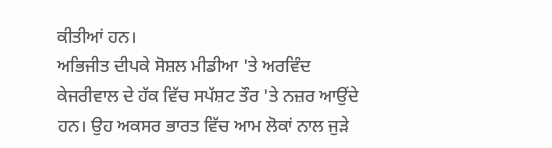ਕੀਤੀਆਂ ਹਨ।
ਅਭਿਜੀਤ ਦੀਪਕੇ ਸੋਸ਼ਲ ਮੀਡੀਆ 'ਤੇ ਅਰਵਿੰਦ ਕੇਜਰੀਵਾਲ ਦੇ ਹੱਕ ਵਿੱਚ ਸਪੱਸ਼ਟ ਤੌਰ 'ਤੇ ਨਜ਼ਰ ਆਉਂਦੇ ਹਨ। ਉਹ ਅਕਸਰ ਭਾਰਤ ਵਿੱਚ ਆਮ ਲੋਕਾਂ ਨਾਲ ਜੁੜੇ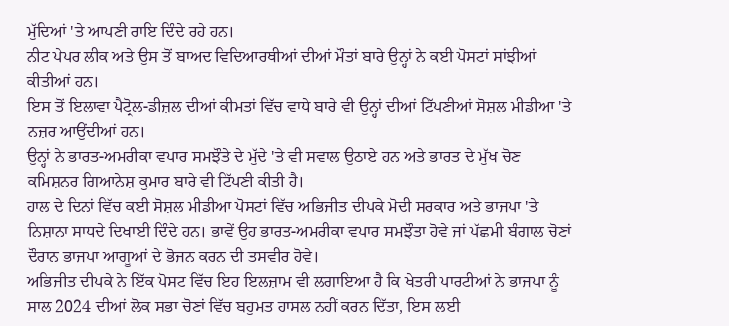ਮੁੱਦਿਆਂ 'ਤੇ ਆਪਣੀ ਰਾਇ ਦਿੰਦੇ ਰਹੇ ਹਨ।
ਨੀਟ ਪੇਪਰ ਲੀਕ ਅਤੇ ਉਸ ਤੋਂ ਬਾਅਦ ਵਿਦਿਆਰਥੀਆਂ ਦੀਆਂ ਮੌਤਾਂ ਬਾਰੇ ਉਨ੍ਹਾਂ ਨੇ ਕਈ ਪੋਸਟਾਂ ਸਾਂਝੀਆਂ ਕੀਤੀਆਂ ਹਨ।
ਇਸ ਤੋਂ ਇਲਾਵਾ ਪੈਟ੍ਰੋਲ-ਡੀਜ਼ਲ ਦੀਆਂ ਕੀਮਤਾਂ ਵਿੱਚ ਵਾਧੇ ਬਾਰੇ ਵੀ ਉਨ੍ਹਾਂ ਦੀਆਂ ਟਿੱਪਣੀਆਂ ਸੋਸ਼ਲ ਮੀਡੀਆ 'ਤੇ ਨਜ਼ਰ ਆਉਂਦੀਆਂ ਹਨ।
ਉਨ੍ਹਾਂ ਨੇ ਭਾਰਤ-ਅਮਰੀਕਾ ਵਪਾਰ ਸਮਝੌਤੇ ਦੇ ਮੁੱਦੇ 'ਤੇ ਵੀ ਸਵਾਲ ਉਠਾਏ ਹਨ ਅਤੇ ਭਾਰਤ ਦੇ ਮੁੱਖ ਚੋਣ ਕਮਿਸ਼ਨਰ ਗਿਆਨੇਸ਼ ਕੁਮਾਰ ਬਾਰੇ ਵੀ ਟਿੱਪਣੀ ਕੀਤੀ ਹੈ।
ਹਾਲ ਦੇ ਦਿਨਾਂ ਵਿੱਚ ਕਈ ਸੋਸ਼ਲ ਮੀਡੀਆ ਪੋਸਟਾਂ ਵਿੱਚ ਅਭਿਜੀਤ ਦੀਪਕੇ ਮੋਦੀ ਸਰਕਾਰ ਅਤੇ ਭਾਜਪਾ 'ਤੇ ਨਿਸ਼ਾਨਾ ਸਾਧਦੇ ਦਿਖਾਈ ਦਿੰਦੇ ਹਨ। ਭਾਵੇਂ ਉਹ ਭਾਰਤ-ਅਮਰੀਕਾ ਵਪਾਰ ਸਮਝੌਤਾ ਹੋਵੇ ਜਾਂ ਪੱਛਮੀ ਬੰਗਾਲ ਚੋਣਾਂ ਦੌਰਾਨ ਭਾਜਪਾ ਆਗੂਆਂ ਦੇ ਭੋਜਨ ਕਰਨ ਦੀ ਤਸਵੀਰ ਹੋਵੇ।
ਅਭਿਜੀਤ ਦੀਪਕੇ ਨੇ ਇੱਕ ਪੋਸਟ ਵਿੱਚ ਇਹ ਇਲਜ਼ਾਮ ਵੀ ਲਗਾਇਆ ਹੈ ਕਿ ਖੇਤਰੀ ਪਾਰਟੀਆਂ ਨੇ ਭਾਜਪਾ ਨੂੰ ਸਾਲ 2024 ਦੀਆਂ ਲੋਕ ਸਭਾ ਚੋਣਾਂ ਵਿੱਚ ਬਹੁਮਤ ਹਾਸਲ ਨਹੀਂ ਕਰਨ ਦਿੱਤਾ, ਇਸ ਲਈ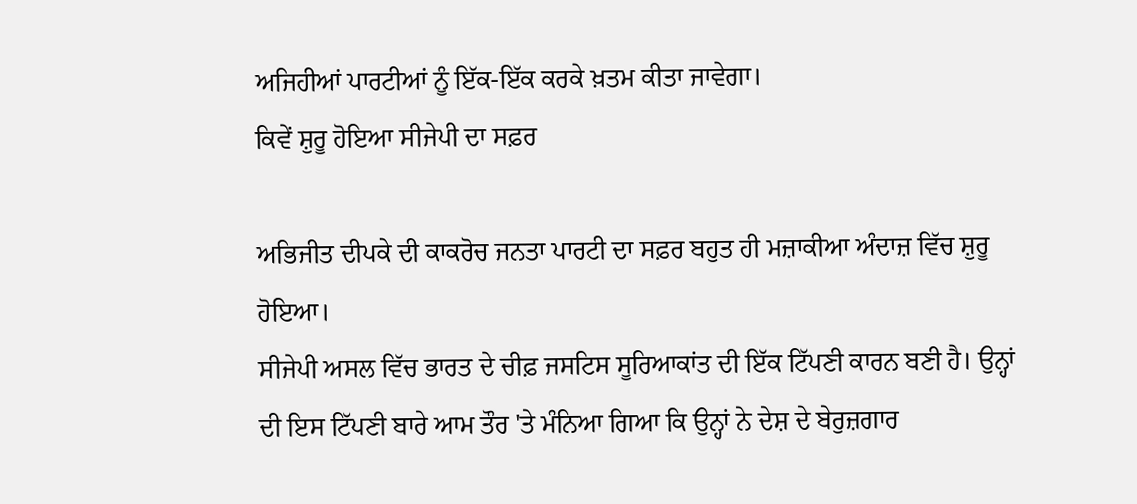ਅਜਿਹੀਆਂ ਪਾਰਟੀਆਂ ਨੂੰ ਇੱਕ-ਇੱਕ ਕਰਕੇ ਖ਼ਤਮ ਕੀਤਾ ਜਾਵੇਗਾ।
ਕਿਵੇਂ ਸ਼ੁਰੂ ਹੋਇਆ ਸੀਜੇਪੀ ਦਾ ਸਫ਼ਰ

ਅਭਿਜੀਤ ਦੀਪਕੇ ਦੀ ਕਾਕਰੋਚ ਜਨਤਾ ਪਾਰਟੀ ਦਾ ਸਫ਼ਰ ਬਹੁਤ ਹੀ ਮਜ਼ਾਕੀਆ ਅੰਦਾਜ਼ ਵਿੱਚ ਸ਼ੁਰੂ ਹੋਇਆ।
ਸੀਜੇਪੀ ਅਸਲ ਵਿੱਚ ਭਾਰਤ ਦੇ ਚੀਫ਼ ਜਸਟਿਸ ਸੂਰਿਆਕਾਂਤ ਦੀ ਇੱਕ ਟਿੱਪਣੀ ਕਾਰਨ ਬਣੀ ਹੈ। ਉਨ੍ਹਾਂ ਦੀ ਇਸ ਟਿੱਪਣੀ ਬਾਰੇ ਆਮ ਤੌਰ 'ਤੇ ਮੰਨਿਆ ਗਿਆ ਕਿ ਉਨ੍ਹਾਂ ਨੇ ਦੇਸ਼ ਦੇ ਬੇਰੁਜ਼ਗਾਰ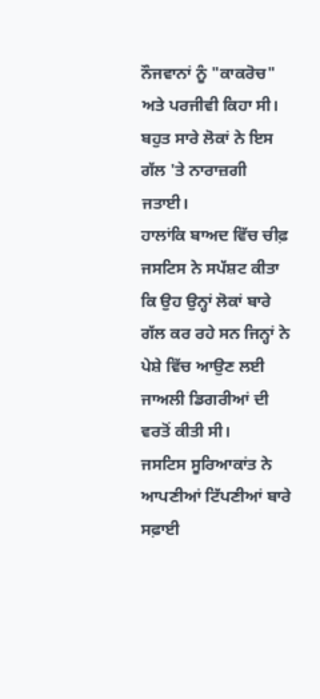ਨੌਜਵਾਨਾਂ ਨੂੰ "ਕਾਕਰੋਚ" ਅਤੇ ਪਰਜੀਵੀ ਕਿਹਾ ਸੀ।
ਬਹੁਤ ਸਾਰੇ ਲੋਕਾਂ ਨੇ ਇਸ ਗੱਲ 'ਤੇ ਨਾਰਾਜ਼ਗੀ ਜਤਾਈ।
ਹਾਲਾਂਕਿ ਬਾਅਦ ਵਿੱਚ ਚੀਫ਼ ਜਸਟਿਸ ਨੇ ਸਪੱਸ਼ਟ ਕੀਤਾ ਕਿ ਉਹ ਉਨ੍ਹਾਂ ਲੋਕਾਂ ਬਾਰੇ ਗੱਲ ਕਰ ਰਹੇ ਸਨ ਜਿਨ੍ਹਾਂ ਨੇ ਪੇਸ਼ੇ ਵਿੱਚ ਆਉਣ ਲਈ ਜਾਅਲੀ ਡਿਗਰੀਆਂ ਦੀ ਵਰਤੋਂ ਕੀਤੀ ਸੀ।
ਜਸਟਿਸ ਸੂਰਿਆਕਾਂਤ ਨੇ ਆਪਣੀਆਂ ਟਿੱਪਣੀਆਂ ਬਾਰੇ ਸਫ਼ਾਈ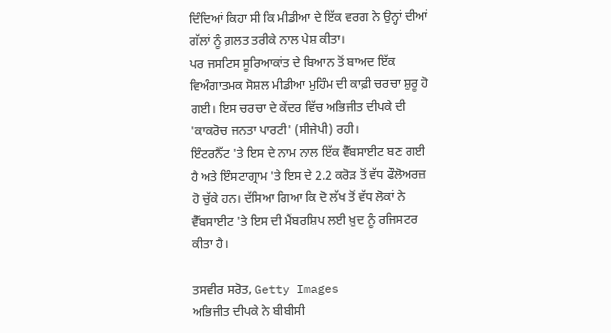ਦਿੰਦਿਆਂ ਕਿਹਾ ਸੀ ਕਿ ਮੀਡੀਆ ਦੇ ਇੱਕ ਵਰਗ ਨੇ ਉਨ੍ਹਾਂ ਦੀਆਂ ਗੱਲਾਂ ਨੂੰ ਗ਼ਲਤ ਤਰੀਕੇ ਨਾਲ ਪੇਸ਼ ਕੀਤਾ।
ਪਰ ਜਸਟਿਸ ਸੂਰਿਆਕਾਂਤ ਦੇ ਬਿਆਨ ਤੋਂ ਬਾਅਦ ਇੱਕ ਵਿਅੰਗਾਤਮਕ ਸੋਸ਼ਲ ਮੀਡੀਆ ਮੁਹਿੰਮ ਦੀ ਕਾਫ਼ੀ ਚਰਚਾ ਸ਼ੁਰੂ ਹੋ ਗਈ। ਇਸ ਚਰਚਾ ਦੇ ਕੇਂਦਰ ਵਿੱਚ ਅਭਿਜੀਤ ਦੀਪਕੇ ਦੀ 'ਕਾਕਰੋਚ ਜਨਤਾ ਪਾਰਟੀ' (ਸੀਜੇਪੀ) ਰਹੀ।
ਇੰਟਰਨੈੱਟ 'ਤੇ ਇਸ ਦੇ ਨਾਮ ਨਾਲ ਇੱਕ ਵੈੱਬਸਾਈਟ ਬਣ ਗਈ ਹੈ ਅਤੇ ਇੰਸਟਾਗ੍ਰਾਮ 'ਤੇ ਇਸ ਦੇ 2.2 ਕਰੋੜ ਤੋਂ ਵੱਧ ਫੌਲੋਅਰਜ਼ ਹੋ ਚੁੱਕੇ ਹਨ। ਦੱਸਿਆ ਗਿਆ ਕਿ ਦੋ ਲੱਖ ਤੋਂ ਵੱਧ ਲੋਕਾਂ ਨੇ ਵੈੱਬਸਾਈਟ 'ਤੇ ਇਸ ਦੀ ਮੈਂਬਰਸ਼ਿਪ ਲਈ ਖ਼ੁਦ ਨੂੰ ਰਜਿਸਟਰ ਕੀਤਾ ਹੈ।

ਤਸਵੀਰ ਸਰੋਤ, Getty Images
ਅਭਿਜੀਤ ਦੀਪਕੇ ਨੇ ਬੀਬੀਸੀ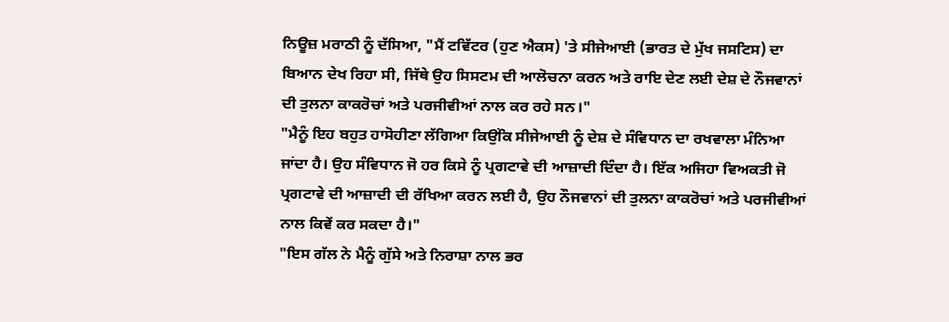ਨਿਊਜ਼ ਮਰਾਠੀ ਨੂੰ ਦੱਸਿਆ, "ਮੈਂ ਟਵਿੱਟਰ (ਹੁਣ ਐਕਸ) 'ਤੇ ਸੀਜੇਆਈ (ਭਾਰਤ ਦੇ ਮੁੱਖ ਜਸਟਿਸ) ਦਾ ਬਿਆਨ ਦੇਖ ਰਿਹਾ ਸੀ, ਜਿੱਥੇ ਉਹ ਸਿਸਟਮ ਦੀ ਆਲੋਚਨਾ ਕਰਨ ਅਤੇ ਰਾਇ ਦੇਣ ਲਈ ਦੇਸ਼ ਦੇ ਨੌਜਵਾਨਾਂ ਦੀ ਤੁਲਨਾ ਕਾਕਰੋਚਾਂ ਅਤੇ ਪਰਜੀਵੀਆਂ ਨਾਲ ਕਰ ਰਹੇ ਸਨ।"
"ਮੈਨੂੰ ਇਹ ਬਹੁਤ ਹਾਸੋਹੀਣਾ ਲੱਗਿਆ ਕਿਉਂਕਿ ਸੀਜੇਆਈ ਨੂੰ ਦੇਸ਼ ਦੇ ਸੰਵਿਧਾਨ ਦਾ ਰਖਵਾਲਾ ਮੰਨਿਆ ਜਾਂਦਾ ਹੈ। ਉਹ ਸੰਵਿਧਾਨ ਜੋ ਹਰ ਕਿਸੇ ਨੂੰ ਪ੍ਰਗਟਾਵੇ ਦੀ ਆਜ਼ਾਦੀ ਦਿੰਦਾ ਹੈ। ਇੱਕ ਅਜਿਹਾ ਵਿਅਕਤੀ ਜੋ ਪ੍ਰਗਟਾਵੇ ਦੀ ਆਜ਼ਾਦੀ ਦੀ ਰੱਖਿਆ ਕਰਨ ਲਈ ਹੈ, ਉਹ ਨੌਜਵਾਨਾਂ ਦੀ ਤੁਲਨਾ ਕਾਕਰੋਚਾਂ ਅਤੇ ਪਰਜੀਵੀਆਂ ਨਾਲ ਕਿਵੇਂ ਕਰ ਸਕਦਾ ਹੈ।"
"ਇਸ ਗੱਲ ਨੇ ਮੈਨੂੰ ਗੁੱਸੇ ਅਤੇ ਨਿਰਾਸ਼ਾ ਨਾਲ ਭਰ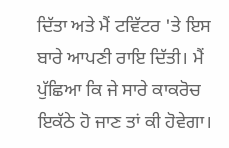ਦਿੱਤਾ ਅਤੇ ਮੈਂ ਟਵਿੱਟਰ 'ਤੇ ਇਸ ਬਾਰੇ ਆਪਣੀ ਰਾਇ ਦਿੱਤੀ। ਮੈਂ ਪੁੱਛਿਆ ਕਿ ਜੇ ਸਾਰੇ ਕਾਕਰੋਚ ਇਕੱਠੇ ਹੋ ਜਾਣ ਤਾਂ ਕੀ ਹੋਵੇਗਾ।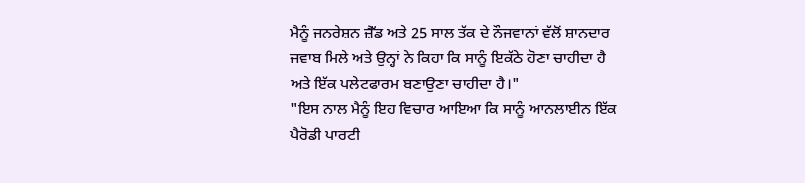ਮੈਨੂੰ ਜਨਰੇਸ਼ਨ ਜ਼ੈੱਡ ਅਤੇ 25 ਸਾਲ ਤੱਕ ਦੇ ਨੌਜਵਾਨਾਂ ਵੱਲੋਂ ਸ਼ਾਨਦਾਰ ਜਵਾਬ ਮਿਲੇ ਅਤੇ ਉਨ੍ਹਾਂ ਨੇ ਕਿਹਾ ਕਿ ਸਾਨੂੰ ਇਕੱਠੇ ਹੋਣਾ ਚਾਹੀਦਾ ਹੈ ਅਤੇ ਇੱਕ ਪਲੇਟਫਾਰਮ ਬਣਾਉਣਾ ਚਾਹੀਦਾ ਹੈ।"
"ਇਸ ਨਾਲ ਮੈਨੂੰ ਇਹ ਵਿਚਾਰ ਆਇਆ ਕਿ ਸਾਨੂੰ ਆਨਲਾਈਨ ਇੱਕ ਪੈਰੋਡੀ ਪਾਰਟੀ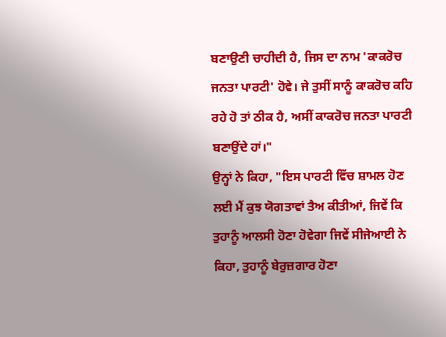ਬਣਾਉਣੀ ਚਾਹੀਦੀ ਹੈ, ਜਿਸ ਦਾ ਨਾਮ 'ਕਾਕਰੋਚ ਜਨਤਾ ਪਾਰਟੀ' ਹੋਵੇ। ਜੇ ਤੁਸੀਂ ਸਾਨੂੰ ਕਾਕਰੋਚ ਕਹਿ ਰਹੇ ਹੋ ਤਾਂ ਠੀਕ ਹੈ, ਅਸੀਂ ਕਾਕਰੋਚ ਜਨਤਾ ਪਾਰਟੀ ਬਣਾਉਂਦੇ ਹਾਂ।"
ਉਨ੍ਹਾਂ ਨੇ ਕਿਹਾ, "ਇਸ ਪਾਰਟੀ ਵਿੱਚ ਸ਼ਾਮਲ ਹੋਣ ਲਈ ਮੈਂ ਕੁਝ ਯੋਗਤਾਵਾਂ ਤੈਅ ਕੀਤੀਆਂ, ਜਿਵੇਂ ਕਿ ਤੁਹਾਨੂੰ ਆਲਸੀ ਹੋਣਾ ਹੋਵੇਗਾ ਜਿਵੇਂ ਸੀਜੇਆਈ ਨੇ ਕਿਹਾ, ਤੁਹਾਨੂੰ ਬੇਰੁਜ਼ਗਾਰ ਹੋਣਾ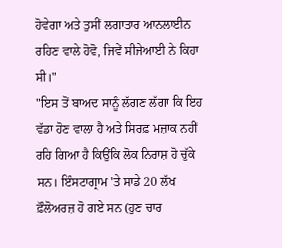ਹੋਵੇਗਾ ਅਤੇ ਤੁਸੀਂ ਲਗਾਤਾਰ ਆਨਲਾਈਨ ਰਹਿਣ ਵਾਲੇ ਹੋਵੋ, ਜਿਵੇਂ ਸੀਜੇਆਈ ਨੇ ਕਿਹਾ ਸੀ।"
"ਇਸ ਤੋਂ ਬਾਅਦ ਸਾਨੂੰ ਲੱਗਣ ਲੱਗਾ ਕਿ ਇਹ ਵੱਡਾ ਹੋਣ ਵਾਲਾ ਹੈ ਅਤੇ ਸਿਰਫ਼ ਮਜ਼ਾਕ ਨਹੀਂ ਰਹਿ ਗਿਆ ਹੈ ਕਿਉਂਕਿ ਲੋਕ ਨਿਰਾਸ਼ ਹੋ ਚੁੱਕੇ ਸਨ। ਇੰਸਟਾਗ੍ਰਾਮ 'ਤੇ ਸਾਡੇ 20 ਲੱਖ ਫ਼ੌਲੋਅਰਜ਼ ਹੋ ਗਏ ਸਨ (ਹੁਣ ਚਾਰ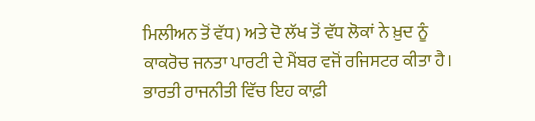ਮਿਲੀਅਨ ਤੋਂ ਵੱਧ) ਅਤੇ ਦੋ ਲੱਖ ਤੋਂ ਵੱਧ ਲੋਕਾਂ ਨੇ ਖ਼ੁਦ ਨੂੰ ਕਾਕਰੋਚ ਜਨਤਾ ਪਾਰਟੀ ਦੇ ਮੈਂਬਰ ਵਜੋਂ ਰਜਿਸਟਰ ਕੀਤਾ ਹੈ। ਭਾਰਤੀ ਰਾਜਨੀਤੀ ਵਿੱਚ ਇਹ ਕਾਫ਼ੀ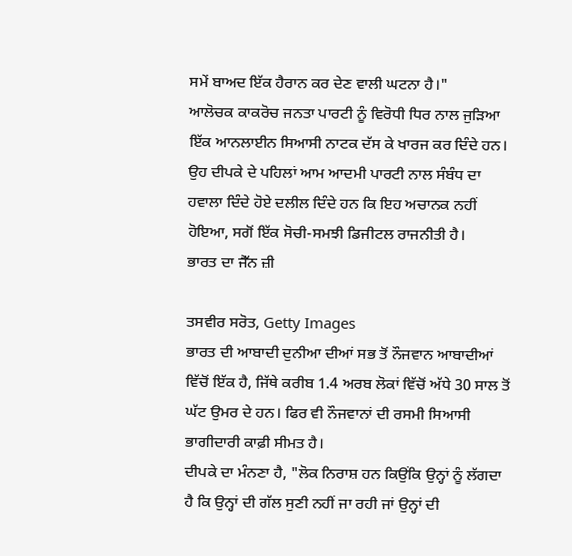ਸਮੇਂ ਬਾਅਦ ਇੱਕ ਹੈਰਾਨ ਕਰ ਦੇਣ ਵਾਲੀ ਘਟਨਾ ਹੈ।"
ਆਲੋਚਕ ਕਾਕਰੋਚ ਜਨਤਾ ਪਾਰਟੀ ਨੂੰ ਵਿਰੋਧੀ ਧਿਰ ਨਾਲ ਜੁੜਿਆ ਇੱਕ ਆਨਲਾਈਨ ਸਿਆਸੀ ਨਾਟਕ ਦੱਸ ਕੇ ਖਾਰਜ ਕਰ ਦਿੰਦੇ ਹਨ। ਉਹ ਦੀਪਕੇ ਦੇ ਪਹਿਲਾਂ ਆਮ ਆਦਮੀ ਪਾਰਟੀ ਨਾਲ ਸੰਬੰਧ ਦਾ ਹਵਾਲਾ ਦਿੰਦੇ ਹੋਏ ਦਲੀਲ ਦਿੰਦੇ ਹਨ ਕਿ ਇਹ ਅਚਾਨਕ ਨਹੀਂ ਹੋਇਆ, ਸਗੋਂ ਇੱਕ ਸੋਚੀ-ਸਮਝੀ ਡਿਜੀਟਲ ਰਾਜਨੀਤੀ ਹੈ।
ਭਾਰਤ ਦਾ ਜੈੱਨ ਜ਼ੀ

ਤਸਵੀਰ ਸਰੋਤ, Getty Images
ਭਾਰਤ ਦੀ ਆਬਾਦੀ ਦੁਨੀਆ ਦੀਆਂ ਸਭ ਤੋਂ ਨੌਜਵਾਨ ਆਬਾਦੀਆਂ ਵਿੱਚੋਂ ਇੱਕ ਹੈ, ਜਿੱਥੇ ਕਰੀਬ 1.4 ਅਰਬ ਲੋਕਾਂ ਵਿੱਚੋਂ ਅੱਧੇ 30 ਸਾਲ ਤੋਂ ਘੱਟ ਉਮਰ ਦੇ ਹਨ। ਫਿਰ ਵੀ ਨੌਜਵਾਨਾਂ ਦੀ ਰਸਮੀ ਸਿਆਸੀ ਭਾਗੀਦਾਰੀ ਕਾਫ਼ੀ ਸੀਮਤ ਹੈ।
ਦੀਪਕੇ ਦਾ ਮੰਨਣਾ ਹੈ, "ਲੋਕ ਨਿਰਾਸ਼ ਹਨ ਕਿਉਂਕਿ ਉਨ੍ਹਾਂ ਨੂੰ ਲੱਗਦਾ ਹੈ ਕਿ ਉਨ੍ਹਾਂ ਦੀ ਗੱਲ ਸੁਣੀ ਨਹੀਂ ਜਾ ਰਹੀ ਜਾਂ ਉਨ੍ਹਾਂ ਦੀ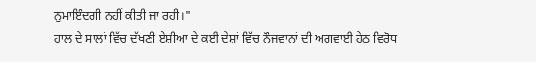ਨੁਮਾਇੰਦਗੀ ਨਹੀਂ ਕੀਤੀ ਜਾ ਰਹੀ।"
ਹਾਲ ਦੇ ਸਾਲਾਂ ਵਿੱਚ ਦੱਖਣੀ ਏਸ਼ੀਆ ਦੇ ਕਈ ਦੇਸ਼ਾਂ ਵਿੱਚ ਨੌਜਵਾਨਾਂ ਦੀ ਅਗਵਾਈ ਹੇਠ ਵਿਰੋਧ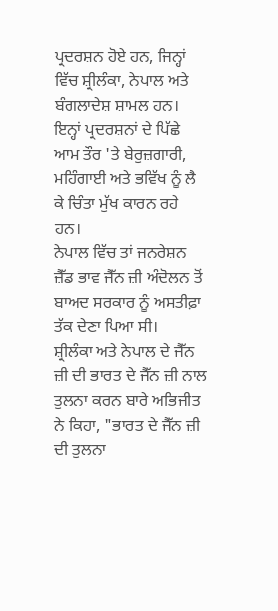ਪ੍ਰਦਰਸ਼ਨ ਹੋਏ ਹਨ, ਜਿਨ੍ਹਾਂ ਵਿੱਚ ਸ਼੍ਰੀਲੰਕਾ, ਨੇਪਾਲ ਅਤੇ ਬੰਗਲਾਦੇਸ਼ ਸ਼ਾਮਲ ਹਨ। ਇਨ੍ਹਾਂ ਪ੍ਰਦਰਸ਼ਨਾਂ ਦੇ ਪਿੱਛੇ ਆਮ ਤੌਰ 'ਤੇ ਬੇਰੁਜ਼ਗਾਰੀ, ਮਹਿੰਗਾਈ ਅਤੇ ਭਵਿੱਖ ਨੂੰ ਲੈ ਕੇ ਚਿੰਤਾ ਮੁੱਖ ਕਾਰਨ ਰਹੇ ਹਨ।
ਨੇਪਾਲ ਵਿੱਚ ਤਾਂ ਜਨਰੇਸ਼ਨ ਜ਼ੈੱਡ ਭਾਵ ਜੈੱਨ ਜ਼ੀ ਅੰਦੋਲਨ ਤੋਂ ਬਾਅਦ ਸਰਕਾਰ ਨੂੰ ਅਸਤੀਫ਼ਾ ਤੱਕ ਦੇਣਾ ਪਿਆ ਸੀ।
ਸ਼੍ਰੀਲੰਕਾ ਅਤੇ ਨੇਪਾਲ ਦੇ ਜੈੱਨ ਜ਼ੀ ਦੀ ਭਾਰਤ ਦੇ ਜੈੱਨ ਜ਼ੀ ਨਾਲ ਤੁਲਨਾ ਕਰਨ ਬਾਰੇ ਅਭਿਜੀਤ ਨੇ ਕਿਹਾ, "ਭਾਰਤ ਦੇ ਜੈੱਨ ਜ਼ੀ ਦੀ ਤੁਲਨਾ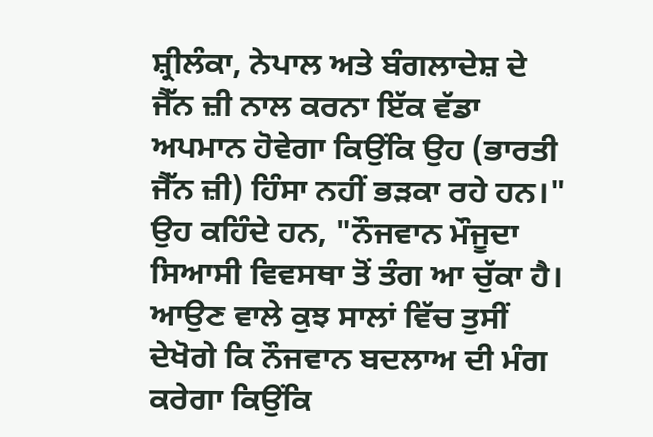ਸ਼੍ਰੀਲੰਕਾ, ਨੇਪਾਲ ਅਤੇ ਬੰਗਲਾਦੇਸ਼ ਦੇ ਜੈੱਨ ਜ਼ੀ ਨਾਲ ਕਰਨਾ ਇੱਕ ਵੱਡਾ ਅਪਮਾਨ ਹੋਵੇਗਾ ਕਿਉਂਕਿ ਉਹ (ਭਾਰਤੀ ਜੈੱਨ ਜ਼ੀ) ਹਿੰਸਾ ਨਹੀਂ ਭੜਕਾ ਰਹੇ ਹਨ।"
ਉਹ ਕਹਿੰਦੇ ਹਨ, "ਨੌਜਵਾਨ ਮੌਜੂਦਾ ਸਿਆਸੀ ਵਿਵਸਥਾ ਤੋਂ ਤੰਗ ਆ ਚੁੱਕਾ ਹੈ। ਆਉਣ ਵਾਲੇ ਕੁਝ ਸਾਲਾਂ ਵਿੱਚ ਤੁਸੀਂ ਦੇਖੋਗੇ ਕਿ ਨੌਜਵਾਨ ਬਦਲਾਅ ਦੀ ਮੰਗ ਕਰੇਗਾ ਕਿਉਂਕਿ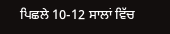ਪਿਛਲੇ 10-12 ਸਾਲਾਂ ਵਿੱਚ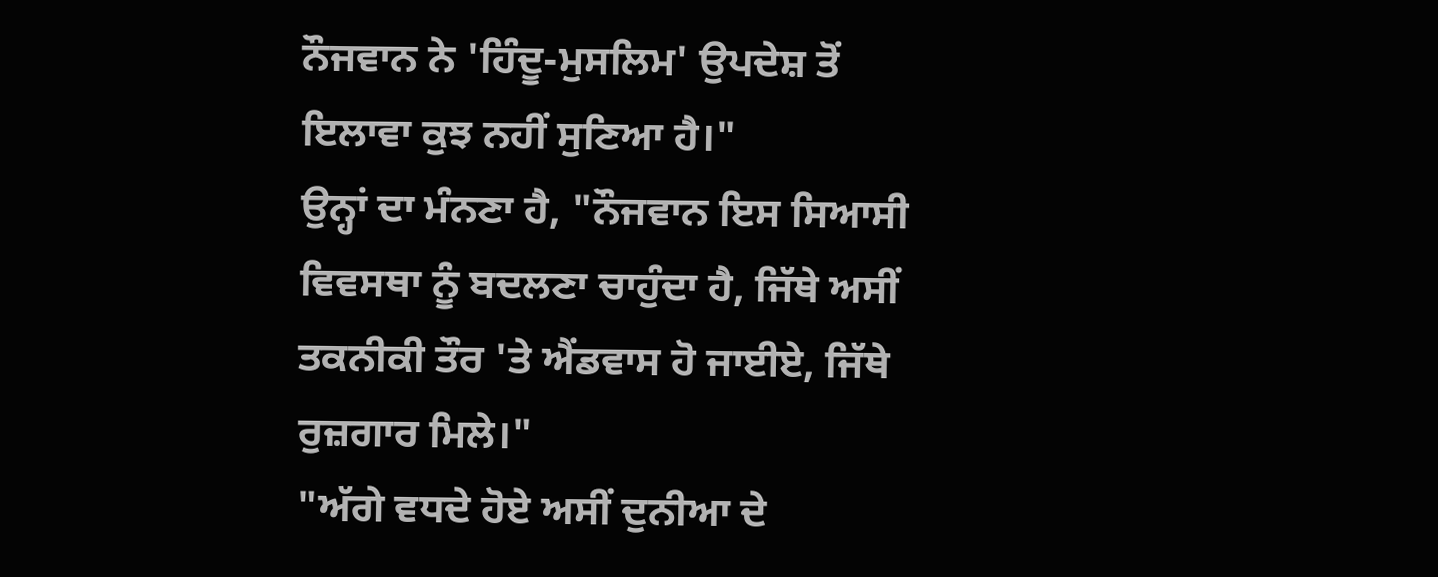ਨੌਜਵਾਨ ਨੇ 'ਹਿੰਦੂ-ਮੁਸਲਿਮ' ਉਪਦੇਸ਼ ਤੋਂ ਇਲਾਵਾ ਕੁਝ ਨਹੀਂ ਸੁਣਿਆ ਹੈ।"
ਉਨ੍ਹਾਂ ਦਾ ਮੰਨਣਾ ਹੈ, "ਨੌਜਵਾਨ ਇਸ ਸਿਆਸੀ ਵਿਵਸਥਾ ਨੂੰ ਬਦਲਣਾ ਚਾਹੁੰਦਾ ਹੈ, ਜਿੱਥੇ ਅਸੀਂ ਤਕਨੀਕੀ ਤੌਰ 'ਤੇ ਐਂਡਵਾਸ ਹੋ ਜਾਈਏ, ਜਿੱਥੇ ਰੁਜ਼ਗਾਰ ਮਿਲੇ।"
"ਅੱਗੇ ਵਧਦੇ ਹੋਏ ਅਸੀਂ ਦੁਨੀਆ ਦੇ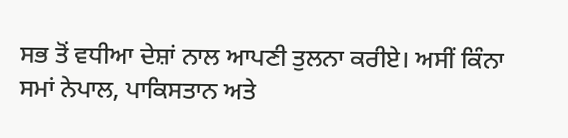ਸਭ ਤੋਂ ਵਧੀਆ ਦੇਸ਼ਾਂ ਨਾਲ ਆਪਣੀ ਤੁਲਨਾ ਕਰੀਏ। ਅਸੀਂ ਕਿੰਨਾ ਸਮਾਂ ਨੇਪਾਲ, ਪਾਕਿਸਤਾਨ ਅਤੇ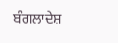ਬੰਗਲਾਦੇਸ਼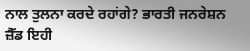ਨਾਲ ਤੁਲਨਾ ਕਰਦੇ ਰਹਾਂਗੇ? ਭਾਰਤੀ ਜਨਰੇਸ਼ਨ ਜ਼ੈੱਡ ਇਹੀ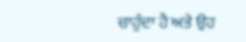ਚਾਹੁੰਦਾ ਹੈ ਅਤੇ ਉਹ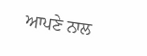ਆਪਣੇ ਨਾਲ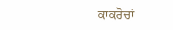ਕਾਕਰੋਚਾਂ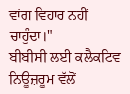ਵਾਂਗ ਵਿਹਾਰ ਨਹੀਂ ਚਾਹੁੰਦਾ।"
ਬੀਬੀਸੀ ਲਈ ਕਲੈਕਟਿਵ ਨਿਊਜ਼ਰੂਮ ਵੱਲੋਂ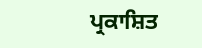ਪ੍ਰਕਾਸ਼ਿਤ